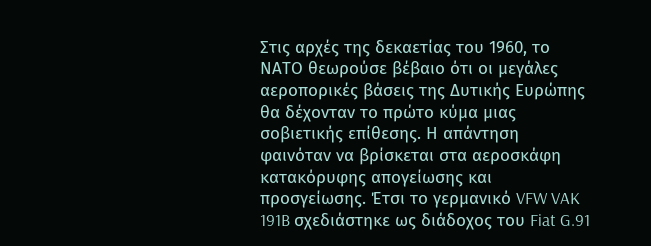Στις αρχές της δεκαετίας του 1960, το ΝΑΤΟ θεωρούσε βέβαιο ότι οι μεγάλες αεροπορικές βάσεις της Δυτικής Ευρώπης θα δέχονταν το πρώτο κύμα μιας σοβιετικής επίθεσης. Η απάντηση φαινόταν να βρίσκεται στα αεροσκάφη κατακόρυφης απογείωσης και προσγείωσης. Έτσι το γερμανικό VFW VAK 191B σχεδιάστηκε ως διάδοχος του Fiat G.91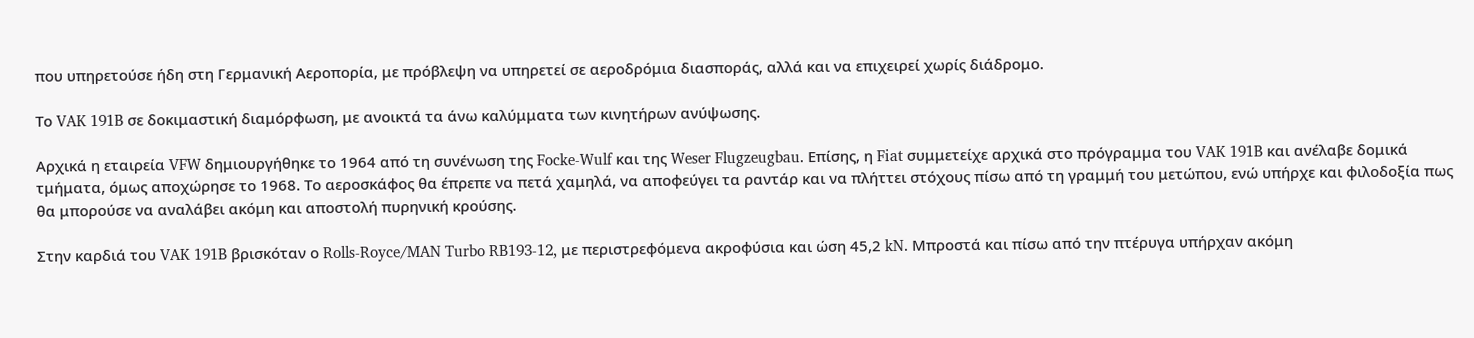που υπηρετούσε ήδη στη Γερμανική Αεροπορία, με πρόβλεψη να υπηρετεί σε αεροδρόμια διασποράς, αλλά και να επιχειρεί χωρίς διάδρομο.

Το VAK 191B σε δοκιμαστική διαμόρφωση, με ανοικτά τα άνω καλύμματα των κινητήρων ανύψωσης.

Αρχικά η εταιρεία VFW δημιουργήθηκε το 1964 από τη συνένωση της Focke-Wulf και της Weser Flugzeugbau. Επίσης, η Fiat συμμετείχε αρχικά στο πρόγραμμα του VAK 191B και ανέλαβε δομικά τμήματα, όμως αποχώρησε το 1968. Το αεροσκάφος θα έπρεπε να πετά χαμηλά, να αποφεύγει τα ραντάρ και να πλήττει στόχους πίσω από τη γραμμή του μετώπου, ενώ υπήρχε και φιλοδοξία πως θα μπορούσε να αναλάβει ακόμη και αποστολή πυρηνική κρούσης.

Στην καρδιά του VAK 191B βρισκόταν ο Rolls-Royce/MAN Turbo RB193-12, με περιστρεφόμενα ακροφύσια και ώση 45,2 kN. Μπροστά και πίσω από την πτέρυγα υπήρχαν ακόμη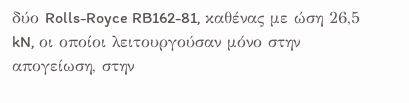δύο Rolls-Royce RB162-81, καθένας με ώση 26,5 kN, οι οποίοι λειτουργούσαν μόνο στην απογείωση, στην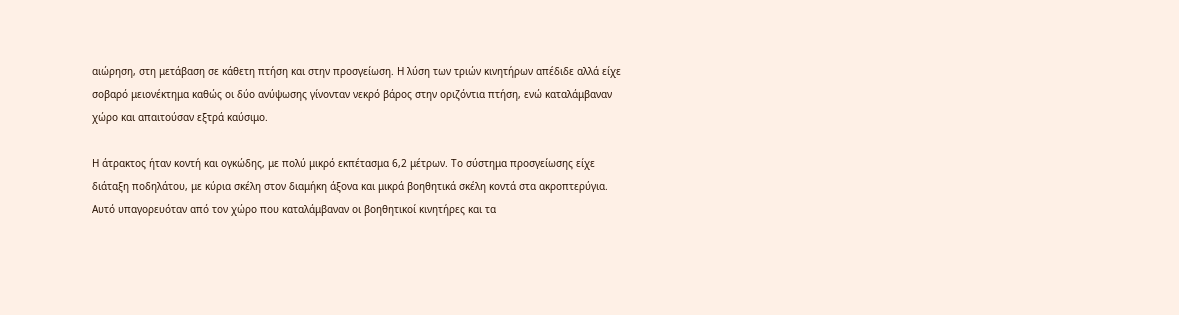αιώρηση, στη μετάβαση σε κάθετη πτήση και στην προσγείωση. Η λύση των τριών κινητήρων απέδιδε αλλά είχε σοβαρό μειονέκτημα καθώς οι δύο ανύψωσης γίνονταν νεκρό βάρος στην οριζόντια πτήση, ενώ καταλάμβαναν χώρο και απαιτούσαν εξτρά καύσιμο.

Η άτρακτος ήταν κοντή και ογκώδης, με πολύ μικρό εκπέτασμα 6,2 μέτρων. Το σύστημα προσγείωσης είχε διάταξη ποδηλάτου, με κύρια σκέλη στον διαμήκη άξονα και μικρά βοηθητικά σκέλη κοντά στα ακροπτερύγια. Αυτό υπαγορευόταν από τον χώρο που καταλάμβαναν οι βοηθητικοί κινητήρες και τα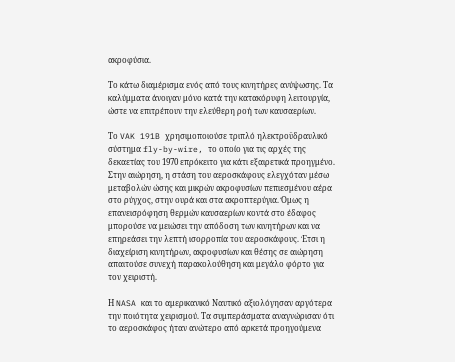ακροφύσια.

Το κάτω διαμέρισμα ενός από τους κινητήρες ανύψωσης. Τα καλύμματα άνοιγαν μόνο κατά την κατακόρυφη λειτουργία, ώστε να επιτρέπουν την ελεύθερη ροή των καυσαερίων.

Το VAK 191B χρησιμοποιούσε τριπλό ηλεκτροϋδραυλικό σύστημα fly-by-wire, το οποίο για τις αρχές της δεκαετίας του 1970 επρόκειτο για κάτι εξαιρετικά προηγμένο. Στην αιώρηση, η στάση του αεροσκάφους ελεγχόταν μέσω μεταβολών ώσης και μικρών ακροφυσίων πεπιεσμένου αέρα στο ρύγχος, στην ουρά και στα ακροπτερύγια. Όμως η επανεισρόφηση θερμών καυσαερίων κοντά στο έδαφος μπορούσε να μειώσει την απόδοση των κινητήρων και να επηρεάσει την λεπτή ισορροπία του αεροσκάφους. Έτσι η διαχείριση κινητήρων, ακροφυσίων και θέσης σε αιώρηση απαιτούσε συνεχή παρακολούθηση και μεγάλο φόρτο για τον χειριστή.

Η NASA και το αμερικανικό Ναυτικό αξιολόγησαν αργότερα την ποιότητα χειρισμού. Τα συμπεράσματα αναγνώρισαν ότι το αεροσκάφος ήταν ανώτερο από αρκετά προηγούμενα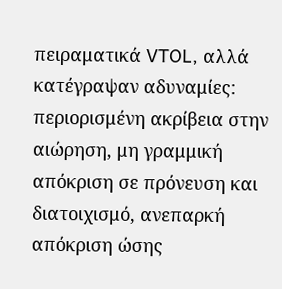πειραματικά VTOL, αλλά κατέγραψαν αδυναμίες: περιορισμένη ακρίβεια στην αιώρηση, μη γραμμική απόκριση σε πρόνευση και διατοιχισμό, ανεπαρκή απόκριση ώσης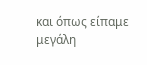και όπως είπαμε μεγάλη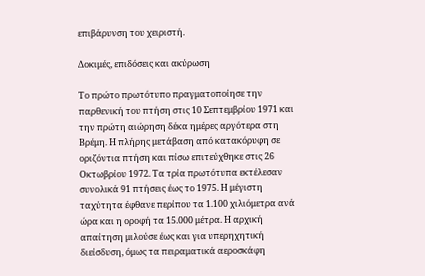επιβάρυνση του χειριστή.

Δοκιμές, επιδόσεις και ακύρωση

Το πρώτο πρωτότυπο πραγματοποίησε την παρθενική του πτήση στις 10 Σεπτεμβρίου 1971 και την πρώτη αιώρηση δέκα ημέρες αργότερα στη Βρέμη. Η πλήρης μετάβαση από κατακόρυφη σε οριζόντια πτήση και πίσω επιτεύχθηκε στις 26 Οκτωβρίου 1972. Τα τρία πρωτότυπα εκτέλεσαν συνολικά 91 πτήσεις έως το 1975. Η μέγιστη ταχύτητα έφθανε περίπου τα 1.100 χιλιόμετρα ανά ώρα και η οροφή τα 15.000 μέτρα. Η αρχική απαίτηση μιλούσε έως και για υπερηχητική διείσδυση, όμως τα πειραματικά αεροσκάφη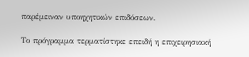παρέμειναν υποηχητικών επιδόσεων.

Το πρόγραμμα τερματίστηκε επειδή η επιχειρησιακή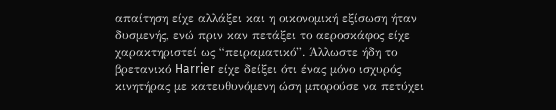απαίτηση είχε αλλάξει και η οικονομική εξίσωση ήταν δυσμενής, ενώ πριν καν πετάξει το αεροσκάφος είχε χαρακτηριστεί ως “πειραματικό”. Άλλωστε ήδη το βρετανικό Harrier είχε δείξει ότι ένας μόνο ισχυρός κινητήρας με κατευθυνόμενη ώση μπορούσε να πετύχει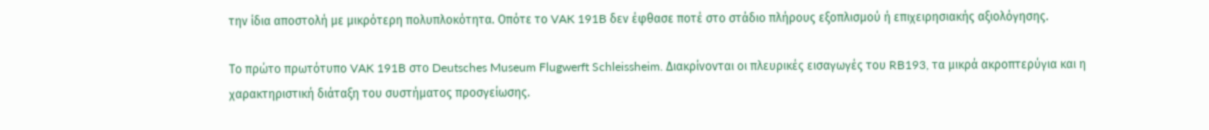την ίδια αποστολή με μικρότερη πολυπλοκότητα. Οπότε το VAK 191B δεν έφθασε ποτέ στο στάδιο πλήρους εξοπλισμού ή επιχειρησιακής αξιολόγησης.

Το πρώτο πρωτότυπο VAK 191B στο Deutsches Museum Flugwerft Schleissheim. Διακρίνονται οι πλευρικές εισαγωγές του RB193, τα μικρά ακροπτερύγια και η χαρακτηριστική διάταξη του συστήματος προσγείωσης.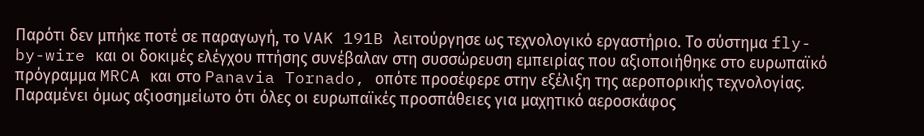Παρότι δεν μπήκε ποτέ σε παραγωγή, το VAK 191B λειτούργησε ως τεχνολογικό εργαστήριο. Το σύστημα fly-by-wire και οι δοκιμές ελέγχου πτήσης συνέβαλαν στη συσσώρευση εμπειρίας που αξιοποιήθηκε στο ευρωπαϊκό πρόγραμμα MRCA και στο Panavia Tornado, οπότε προσέφερε στην εξέλιξη της αεροπορικής τεχνολογίας. Παραμένει όμως αξιοσημείωτο ότι όλες οι ευρωπαϊκές προσπάθειες για μαχητικό αεροσκάφος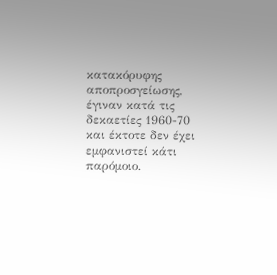κατακόρυφης αποπροσγείωσης, έγιναν κατά τις δεκαετίες 1960-70 και έκτοτε δεν έχει εμφανιστεί κάτι παρόμοιο.